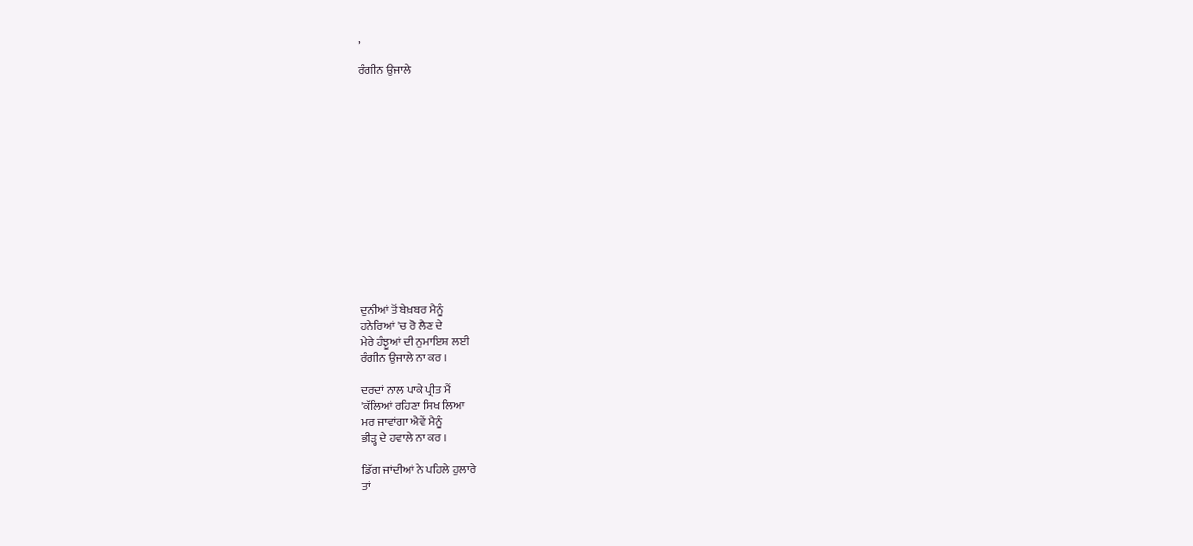,

ਰੰਗੀਨ ਉਜਾਲੇ














ਦੁਨੀਆਂ ਤੋਂ ਬੇਖ਼ਬਰ ਮੈਨੂੰ
ਹਨੇਰਿਆਂ 'ਚ ਰੋ ਲੈਣ ਦੇ
ਮੇਰੇ ਹੰਝੂਆਂ ਦੀ ਨੁਮਾਇਸ਼ ਲਈ
ਰੰਗੀਨ ਉਜਾਲੇ ਨਾ ਕਰ ।

ਦਰਦਾਂ ਨਾਲ ਪਾਕੇ ਪ੍ਰੀਤ ਮੈਂ
'ਕੱਲਿਆਂ ਰਹਿਣਾ ਸਿਖ ਲਿਆ
ਮਰ ਜਾਵਾਂਗਾ ਐਵੇਂ ਮੈਨੂੰ
ਭੀੜ੍ਹ ਦੇ ਹਵਾਲੇ ਨਾ ਕਰ ।

ਡਿੱਗ ਜਾਂਦੀਆਂ ਨੇ ਪਹਿਲੇ ਹੁਲਾਰੇ
ਤਾਂ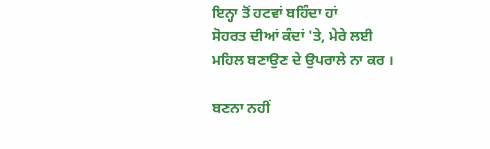ਇਨ੍ਹਾ ਤੋਂ ਹਟਵਾਂ ਬਹਿੰਦਾ ਹਾਂ
ਸੋਹਰਤ ਦੀਆਂ ਕੰਦਾਂ 'ਤੇ, ਮੇਰੇ ਲਈ
ਮਹਿਲ ਬਣਾਉਣ ਦੇ ਉਪਰਾਲੇ ਨਾ ਕਰ ।

ਬਣਨਾ ਨਹੀਂ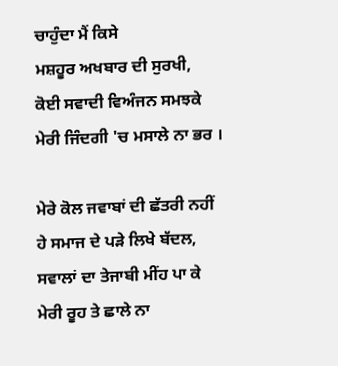ਚਾਹੁੰਦਾ ਮੈਂ ਕਿਸੇ
ਮਸ਼ਹੂਰ ਅਖਬਾਰ ਦੀ ਸੁਰਖੀ,
ਕੋਈ ਸਵਾਦੀ ਵਿਅੰਜਨ ਸਮਝਕੇ
ਮੇਰੀ ਜਿੰਦਗੀ 'ਚ ਮਸਾਲੇ ਨਾ ਭਰ ।

ਮੇਰੇ ਕੋਲ ਜਵਾਬਾਂ ਦੀ ਛੱਤਰੀ ਨਹੀਂ
ਹੇ ਸਮਾਜ ਦੇ ਪੜੇ ਲਿਖੇ ਬੱਦਲ,
ਸਵਾਲਾਂ ਦਾ ਤੇਜਾਬੀ ਮੀਂਹ ਪਾ ਕੇ
ਮੇਰੀ ਰੂਹ ਤੇ ਛਾਲੇ ਨਾ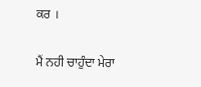ਕਰ ।

ਮੈਂ ਨਹੀ ਚਾਹੁੰਦਾ ਮੇਰਾ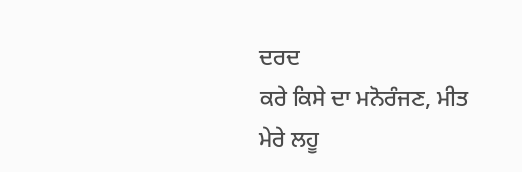ਦਰਦ
ਕਰੇ ਕਿਸੇ ਦਾ ਮਨੋਰੰਜਣ, ਮੀਤ
ਮੇਰੇ ਲਹੂ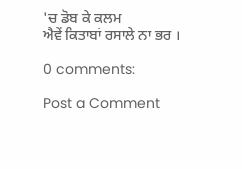'ਚ ਡੋਬ ਕੇ ਕਲਮ
ਐਵੇਂ ਕਿਤਾਬਾਂ ਰਸਾਲੇ ਨਾ ਭਰ ।

0 comments:

Post a Comment